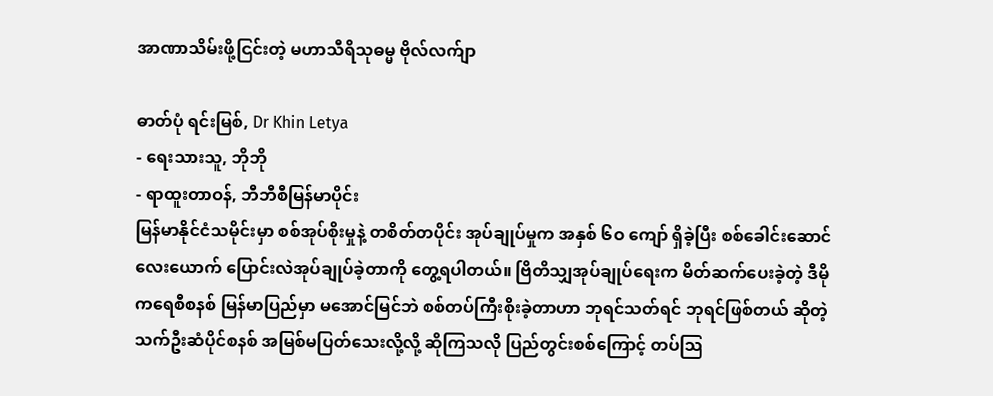အာဏာသိမ်းဖို့ငြင်းတဲ့ မဟာသီရိသုဓမ္မ ဗိုလ်လက်ျာ

ဓာတ်ပုံ ရင်းမြစ်, Dr Khin Letya
- ရေးသားသူ, ဘိုဘို
- ရာထူးတာဝန်, ဘီဘီစီမြန်မာပိုင်း
မြန်မာနိုင်ငံသမိုင်းမှာ စစ်အုပ်စိုးမှုနဲ့ တစိတ်တပိုင်း အုပ်ချုပ်မှုက အနှစ် ၆ဝ ကျော် ရှိခဲ့ပြီး စစ်ခေါင်းဆောင် လေးယောက် ပြောင်းလဲအုပ်ချုပ်ခဲ့တာကို တွေ့ရပါတယ်။ ဗြိတိသျှအုပ်ချုပ်ရေးက မိတ်ဆက်ပေးခဲ့တဲ့ ဒီမိုကရေစီစနစ် မြန်မာပြည်မှာ မအောင်မြင်ဘဲ စစ်တပ်ကြီးစိုးခဲ့တာဟာ ဘုရင်သတ်ရင် ဘုရင်ဖြစ်တယ် ဆိုတဲ့ သက်ဦးဆံပိုင်စနစ် အမြစ်မပြတ်သေးလို့လို့ ဆိုကြသလို ပြည်တွင်းစစ်ကြောင့် တပ်သြ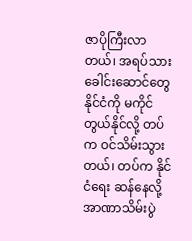ဇာပိုကြီးလာတယ်၊ အရပ်သားခေါင်းဆောင်တွေ နိုင်ငံကို မကိုင်တွယ်နိုင်လို့ တပ်က ဝင်သိမ်းသွားတယ်၊ တပ်က နိုင်ငံရေး ဆန်နေလို့ အာဏာသိမ်းပွဲ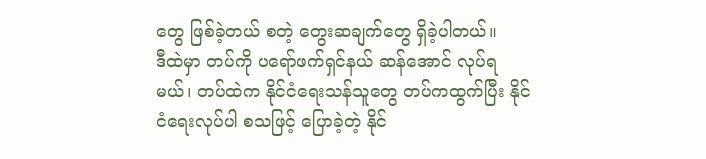တွေ ဖြစ်ခဲ့တယ် စတဲ့ တွေးဆချက်တွေ ရှိခဲ့ပါတယ်။
ဒီထဲမှာ တပ်ကို ပရော်ဖက်ရှင်နယ် ဆန်အောင် လုပ်ရမယ်၊ တပ်ထဲက နိုင်ငံရေးသန်သူတွေ တပ်ကထွက်ပြီး နိုင်ငံရေးလုပ်ပါ စသဖြင့် ပြောခဲ့တဲ့ နိုင်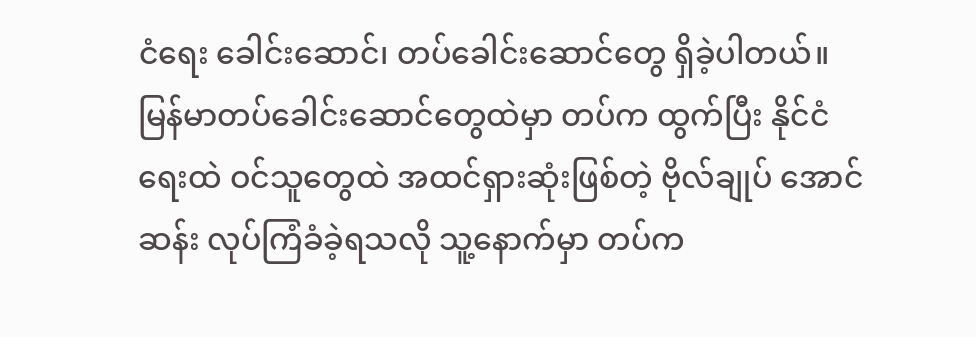ငံရေး ခေါင်းဆောင်၊ တပ်ခေါင်းဆောင်တွေ ရှိခဲ့ပါတယ်။ မြန်မာတပ်ခေါင်းဆောင်တွေထဲမှာ တပ်က ထွက်ပြီး နိုင်ငံရေးထဲ ဝင်သူတွေထဲ အထင်ရှားဆုံးဖြစ်တဲ့ ဗိုလ်ချုပ် အောင်ဆန်း လုပ်ကြံခံခဲ့ရသလို သူ့နောက်မှာ တပ်က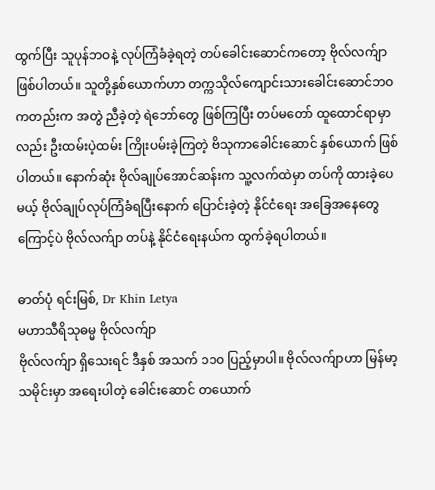ထွက်ပြီး သူပုန်ဘဝနဲ့ လုပ်ကြံခံခဲ့ရတဲ့ တပ်ခေါင်းဆောင်ကတော့ ဗိုလ်လက်ျာ ဖြစ်ပါတယ်။ သူတို့နှစ်ယောက်ဟာ တက္ကသိုလ်ကျောင်းသားခေါင်းဆောင်ဘဝ ကတည်းက အတွဲ ညီခဲ့တဲ့ ရဲဘော်တွေ ဖြစ်ကြပြီး တပ်မတော် ထူထောင်ရာမှာလည်း ဦးထမ်းပဲ့ထမ်း ကြိုးပမ်းခဲ့ကြတဲ့ ဗိသုကာခေါင်းဆောင် နှစ်ယောက် ဖြစ်ပါတယ်။ နောက်ဆုံး ဗိုလ်ချုပ်အောင်ဆန်းက သူ့လက်ထဲမှာ တပ်ကို ထားခဲ့ပေမယ့် ဗိုလ်ချုပ်လုပ်ကြံခံရပြီးနောက် ပြောင်းခဲ့တဲ့ နိုင်ငံရေး အခြေအနေတွေကြောင့်ပဲ ဗိုလ်လက်ျာ တပ်နဲ့ နိုင်ငံရေးနယ်က ထွက်ခဲ့ရပါတယ်။

ဓာတ်ပုံ ရင်းမြစ်, Dr Khin Letya
မဟာသီရိသုဓမ္မ ဗိုလ်လက်ျာ
ဗိုလ်လက်ျာ ရှိသေးရင် ဒီနှစ် အသက် ၁၁၀ ပြည့်မှာပါ။ ဗိုလ်လက်ျာဟာ မြန်မာ့သမိုင်းမှာ အရေးပါတဲ့ ခေါင်းဆောင် တယောက်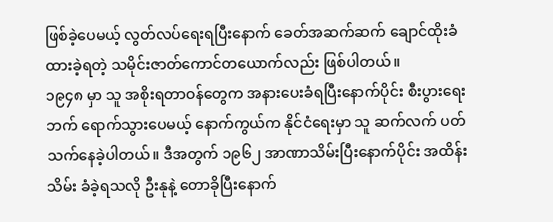ဖြစ်ခဲ့ပေမယ့် လွတ်လပ်ရေးရပြီးနောက် ခေတ်အဆက်ဆက် ချောင်ထိုးခံ ထားခဲ့ရတဲ့ သမိုင်းဇာတ်ကောင်တယောက်လည်း ဖြစ်ပါတယ်။
၁၉၄၈ မှာ သူ အစိုးရတာဝန်တွေက အနားပေးခံရပြီးနောက်ပိုင်း စီးပွားရေးဘက် ရောက်သွားပေမယ့် နောက်ကွယ်က နိုင်ငံရေးမှာ သူ ဆက်လက် ပတ်သက်နေခဲ့ပါတယ်။ ဒီအတွက် ၁၉၆၂ အာဏာသိမ်းပြီးနောက်ပိုင်း အထိန်းသိမ်း ခံခဲ့ရသလို ဦးနုနဲ့ တောခိုပြီးနောက်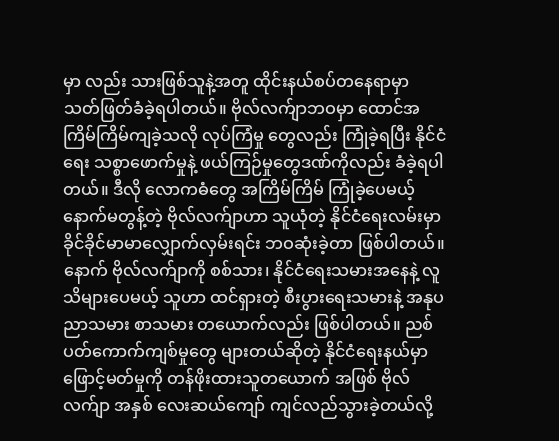မှာ လည်း သားဖြစ်သူနဲ့အတူ ထိုင်းနယ်စပ်တနေရာမှာ သတ်ဖြတ်ခံခဲ့ရပါတယ်။ ဗိုလ်လက်ျာဘဝမှာ ထောင်အကြိမ်ကြိမ်ကျခဲ့သလို လုပ်ကြံမှု တွေလည်း ကြုံခဲ့ရပြီး နိုင်ငံရေး သစ္စာဖောက်မှုနဲ့ ဖယ်ကြဉ်မှုတွေဒဏ်ကိုလည်း ခံခဲ့ရပါတယ်။ ဒီလို လောကဓံတွေ အကြိမ်ကြိမ် ကြုံခဲ့ပေမယ့် နောက်မတွန့်တဲ့ ဗိုလ်လက်ျာဟာ သူယုံတဲ့ နိုင်ငံရေးလမ်းမှာ ခိုင်ခိုင်မာမာလျှောက်လှမ်းရင်း ဘဝဆုံးခဲ့တာ ဖြစ်ပါတယ်။
နောက် ဗိုလ်လက်ျာကို စစ်သား၊ နိုင်ငံရေးသမားအနေနဲ့ လူသိများပေမယ့် သူဟာ ထင်ရှားတဲ့ စီးပွားရေးသမားနဲ့ အနုပညာသမား စာသမား တယောက်လည်း ဖြစ်ပါတယ်။ ညစ်ပတ်ကောက်ကျစ်မှုတွေ များတယ်ဆိုတဲ့ နိုင်ငံရေးနယ်မှာ ဖြောင့်မတ်မှုကို တန်ဖိုးထားသူတယောက် အဖြစ် ဗိုလ်လက်ျာ အနှစ် လေးဆယ်ကျော် ကျင်လည်သွားခဲ့တယ်လို့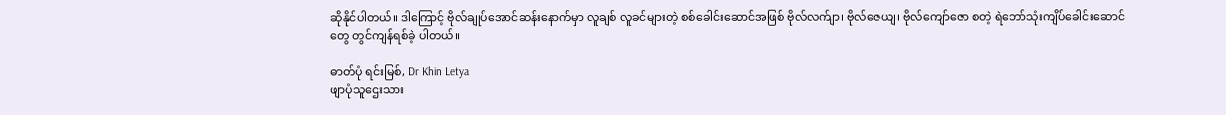ဆိုနိုင်ပါတယ်။ ဒါကြောင့် ဗိုလ်ချုပ်အောင်ဆန်းနောက်မှာ လူချစ် လူခင်များတဲ့ စစ်ခေါင်းဆောင်အဖြစ် ဗိုလ်လက်ျာ၊ ဗိုလ်ဇေယျ၊ ဗိုလ်ကျော်ဇော စတဲ့ ရဲဘော်သုံးကျိပ်ခေါင်းဆောင်တွေ တွင်ကျန်ရစ်ခဲ့ ပါတယ်။

ဓာတ်ပုံ ရင်းမြစ်, Dr Khin Letya
ဖျာပုံသူဌေးသား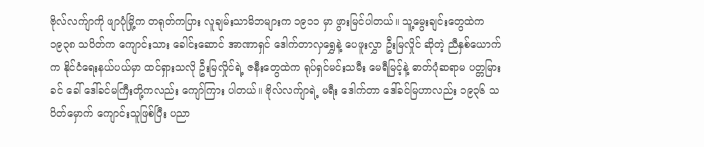ဗိုလ်လက်ျာကို ဖျာပုံမြို့က တရုတ်ကပြား လူချမ်းသာမိဘများက ၁၉၁၁ မှာ ဖွားမြင်ပါတယ်။ သူ့မွေးချင်းတွေထဲက ၁၉၃၈ သပိတ်က ကျောင်းသား ခေါင်းဆောင် အာဏာရှင် ဒေါက်တာလှရွှေနဲ့ ပေဖူးလွှာ ဦးမြလှိုင် ဆိုတဲ့ ညီနှစ်ယောက်က နိုင်ငံရေးနယ်ပယ်မှာ ထင်ရှားသလို ဦးမြလှိုင်ရဲ့ ဇနီးတွေထဲက ရုပ်ရှင်မင်းသမီး မေရီမြင့်နဲ့ ဓာတ်ပုံဆရာမ ပတ္တမြားခင် ခေါ် ဒေါ်ခင်မကြီးတို့ကလည်း ကျော်ကြား ပါတယ်။ ဗိုလ်လက်ျာရဲ့ မရီး ဒေါက်တာ ဒေါ်ခင်မြဟာလည်း ၁၉၃၆ သပိတ်မှောက် ကျောင်းသူဖြစ်ပြီး ပညာ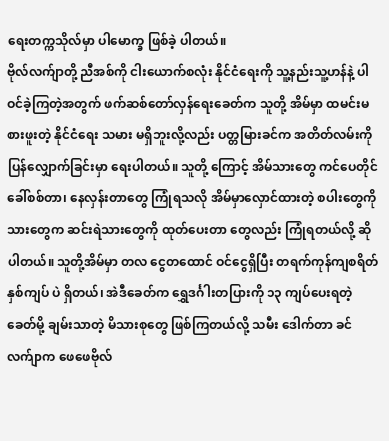ရေးတက္ကသိုလ်မှာ ပါမောက္ခ ဖြစ်ခဲ့ ပါတယ်။
ဗိုလ်လက်ျာတို့ ညီအစ်ကို ငါးယောက်စလုံး နိုင်ငံရေးကို သူ့နည်းသူ့ဟန်နဲ့ ပါဝင်ခဲ့ကြတဲ့အတွက် ဖက်ဆစ်တော်လှန်ရေးခေတ်က သူတို့ အိမ်မှာ ထမင်းမစားဖူးတဲ့ နိုင်ငံရေး သမား မရှိဘူးလို့လည်း ပတ္တမြားခင်က အတိတ်လမ်းကို ပြန်လျှောက်ခြင်းမှာ ရေးပါတယ်။ သူတို့ ကြောင့် အိမ်သားတွေ ကင်ပေတိုင်ခေါ်စစ်တာ၊ နေလှန်းတာတွေ ကြုံရသလို အိမ်မှာလှောင်ထားတဲ့ စပါးတွေကို သားတွေက ဆင်းရဲသားတွေကို ထုတ်ပေးတာ တွေလည်း ကြုံရတယ်လို့ ဆိုပါတယ်။ သူတို့အိမ်မှာ တလ ငွေတထောင် ဝင်ငွေရှိပြီး တရက်ကုန်ကျစရိတ် နှစ်ကျပ် ပဲ ရှိတယ်၊ အဲဒီခေတ်က ရွှေဒင်္ဂါးတပြားကို ၁၃ ကျပ်ပေးရတဲ့ခေတ်မို့ ချမ်းသာတဲ့ မိသားစုတွေ ဖြစ်ကြတယ်လို့ သမီး ဒေါက်တာ ခင်လက်ျာက ဖေဖေဗိုလ်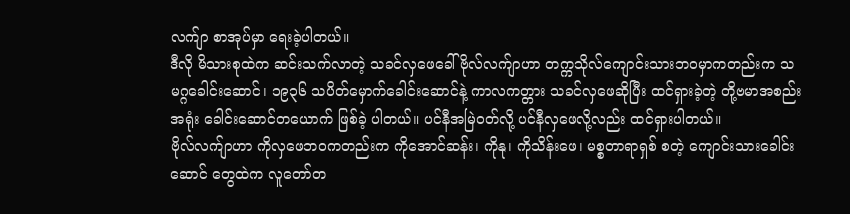လက်ျာ စာအုပ်မှာ ရေးခဲ့ပါတယ်။
ဒီလို မိသားစုထဲက ဆင်းသက်လာတဲ့ သခင်လှဖေခေါ် ဗိုလ်လက်ျာဟာ တက္ကသိုလ်ကျောင်းသားဘဝမှာကတည်းက သမဂ္ဂခေါင်းဆောင်၊ ၁၉၃၆ သပိတ်မှောက်ခေါင်းဆောင်နဲ့ ကာလကတ္တား သခင်လှဖေဆိုပြီး ထင်ရှားခဲ့တဲ့ တို့ဗမာအစည်းအရုံး ခေါင်းဆောင်တယောက် ဖြစ်ခဲ့ ပါတယ်။ ပင်နီအမြဲဝတ်လို့ ပင်နီလှဖေလို့လည်း ထင်ရှားပါတယ်။
ဗိုလ်လက်ျာဟာ ကိုလှဖေဘဝကတည်းက ကိုအောင်ဆန်း၊ ကိုနု၊ ကိုသိန်းဖေ၊ မစ္စတာရာရှစ် စတဲ့ ကျောင်းသားခေါင်းဆောင် တွေထဲက လူတော်တ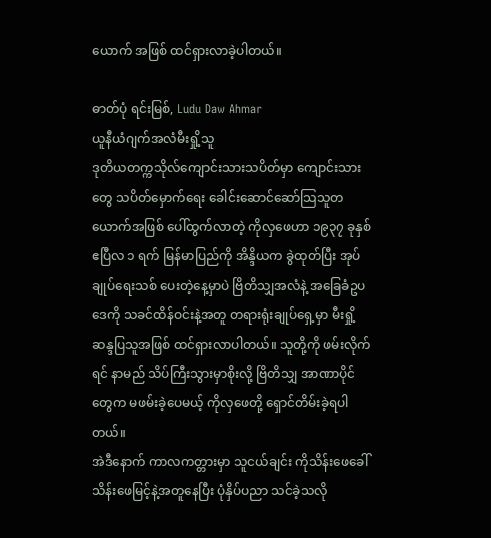ယောက် အဖြစ် ထင်ရှားလာခဲ့ပါတယ်။

ဓာတ်ပုံ ရင်းမြစ်, Ludu Daw Ahmar
ယူနီယံဂျက်အလံမီးရှို့သူ
ဒုတိယတက္ကသိုလ်ကျောင်းသားသပိတ်မှာ ကျောင်းသားတွေ သပိတ်မှောက်ရေး ခေါင်းဆောင်ဆော်သြသူတယောက်အဖြစ် ပေါ်ထွက်လာတဲ့ ကိုလှဖေဟာ ၁၉၃၇ ခုနှစ် ဧပြီလ ၁ ရက် မြန်မာပြည်ကို အိန္ဒိယက ခွဲထုတ်ပြီး အုပ်ချုပ်ရေးသစ် ပေးတဲ့နေ့မှာပဲ ဗြိတိသျှအလံနဲ့ အခြေခံဥပဒေကို သခင်ထိန်ဝင်းနဲ့အတူ တရားရုံးချုပ်ရှေ့မှာ မီးရှို့ ဆန္ဒပြသူအဖြစ် ထင်ရှားလာပါတယ်။ သူတို့ကို ဖမ်းလိုက်ရင် နာမည် သိပ်ကြီးသွားမှာစိုးလို့ ဗြိတိသျှ အာဏာပိုင် တွေက မဖမ်းခဲ့ပေမယ့် ကိုလှဖေတို့ ရှောင်တိမ်းခဲ့ရပါတယ်။
အဲဒီနောက် ကာလကတ္တားမှာ သူငယ်ချင်း ကိုသိန်းဖေခေါ် သိန်းဖေမြင့်နဲ့အတူနေပြီး ပုံနှိပ်ပညာ သင်ခဲ့သလို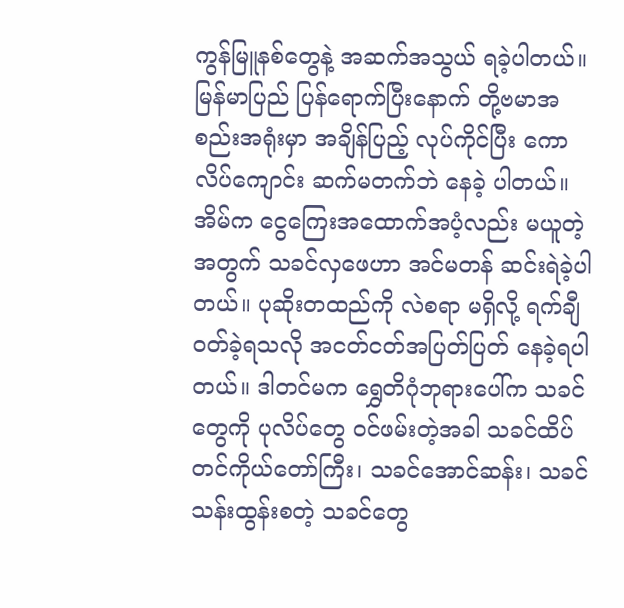ကွန်မြူနစ်တွေနဲ့ အဆက်အသွယ် ရခဲ့ပါတယ်။ မြန်မာပြည် ပြန်ရောက်ပြီးနောက် တို့ဗမာအစည်းအရုံးမှာ အချိန်ပြည့် လုပ်ကိုင်ပြီး ကောလိပ်ကျောင်း ဆက်မတက်ဘဲ နေခဲ့ ပါတယ်။ အိမ်က ငွေကြေးအထောက်အပံ့လည်း မယူတဲ့အတွက် သခင်လှဖေဟာ အင်မတန် ဆင်းရဲခဲ့ပါတယ်။ ပုဆိုးတထည်ကို လဲစရာ မရှိလို့ ရက်ချီဝတ်ခဲ့ရသလို အငတ်ငတ်အပြတ်ပြတ် နေခဲ့ရပါတယ်။ ဒါတင်မက ရွှေတိဂုံဘုရားပေါ်က သခင်တွေကို ပုလိပ်တွေ ဝင်ဖမ်းတဲ့အခါ သခင်ထိပ်တင်ကိုယ်တော်ကြီး၊ သခင်အောင်ဆန်း၊ သခင်သန်းထွန်းစတဲ့ သခင်တွေ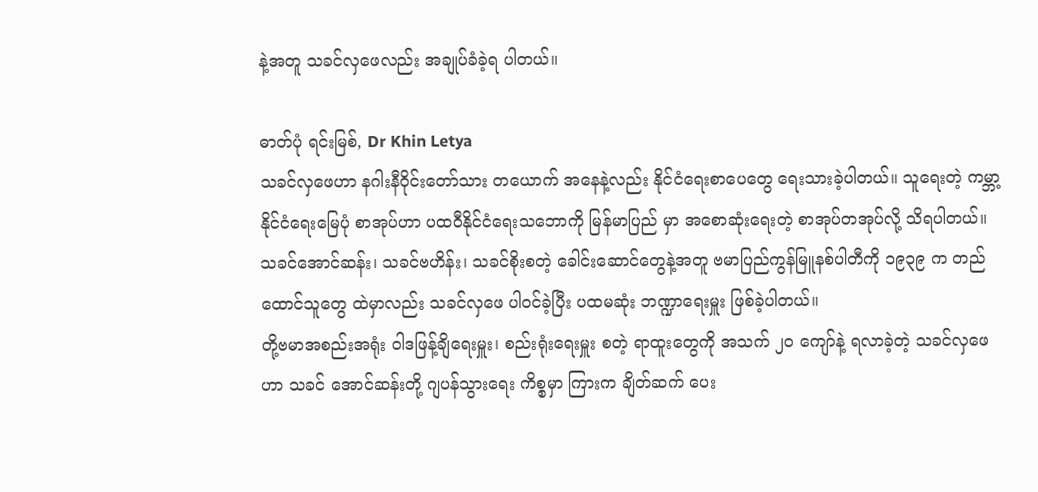နဲ့အတူ သခင်လှဖေလည်း အချုပ်ခံခဲ့ရ ပါတယ်။

ဓာတ်ပုံ ရင်းမြစ်, Dr Khin Letya
သခင်လှဖေဟာ နဂါးနီဝိုင်းတော်သား တယောက် အနေနဲ့လည်း နိုင်ငံရေးစာပေတွေ ရေးသားခဲ့ပါတယ်။ သူရေးတဲ့ ကမ္ဘာ့နိုင်ငံရေးမြေပုံ စာအုပ်ဟာ ပထဝီနိုင်ငံရေးသဘောကို မြန်မာပြည် မှာ အစောဆုံးရေးတဲ့ စာအုပ်တအုပ်လို့ သိရပါတယ်။ သခင်အောင်ဆန်း၊ သခင်ဗဟိန်း၊ သခင်စိုးစတဲ့ ခေါင်းဆောင်တွေနဲ့အတူ ဗမာပြည်ကွန်မြူနစ်ပါတီကို ၁၉၃၉ က တည်ထောင်သူတွေ ထဲမှာလည်း သခင်လှဖေ ပါဝင်ခဲ့ပြီး ပထမဆုံး ဘဏ္ဍာရေးမှူး ဖြစ်ခဲ့ပါတယ်။
တို့ဗမာအစည်းအရုံး ဝါဒဖြန့်ချိရေးမှူး၊ စည်းရုံးရေးမှူး စတဲ့ ရာထူးတွေကို အသက် ၂ဝ ကျော်နဲ့ ရလာခဲ့တဲ့ သခင်လှဖေဟာ သခင် အောင်ဆန်းတို့ ဂျပန်သွားရေး ကိစ္စမှာ ကြားက ချိတ်ဆက် ပေး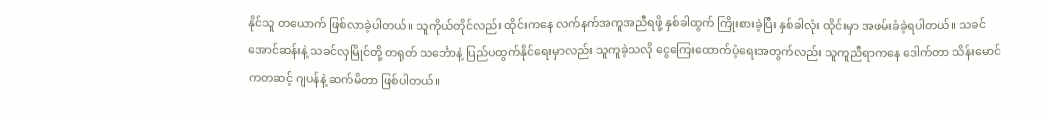နိုင်သူ တယောက် ဖြစ်လာခဲ့ပါတယ်။ သူကိုယ်တိုင်လည်း ထိုင်းကနေ လက်နက်အကူအညီရဖို့ နှစ်ခါထွက် ကြိုးစားခဲ့ပြီး နှစ်ခါလုံး ထိုင်းမှာ အဖမ်းခံခဲ့ရပါတယ်။ သခင်အောင်ဆန်းနဲ့ သခင်လှမြိုင်တို့ တရုတ် သင်္ဘောနဲ့ ပြည်ပထွက်နိုင်ရေးမှာလည်း သူကူခဲ့သလို ငွေကြေးထောက်ပံ့ရေးအတွက်လည်း သူကူညီရာကနေ ဒေါက်တာ သိန်းမောင် ကတဆင့် ဂျပန်နဲ့ ဆက်မိတာ ဖြစ်ပါတယ်။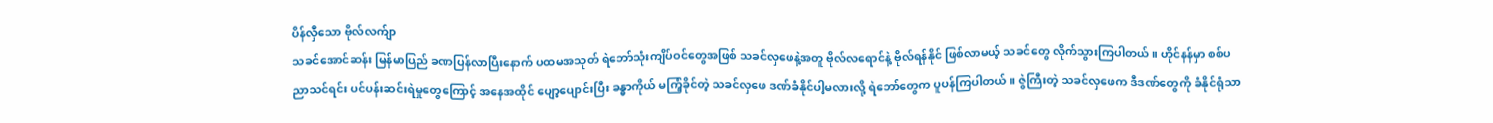ပိန်လှီသော ဗိုလ်လက်ျာ
သခင်အောင်ဆန်း မြန်မာပြည် ခဏပြန်လာပြီးနောက် ပထမအသုတ် ရဲဘော်သုံးကျိပ်ဝင်တွေအဖြစ် သခင်လှဖေနဲ့အတူ ဗိုလ်လရောင်နဲ့ ဗိုလ်ရန်နိုင် ဖြစ်လာမယ့် သခင်တွေ လိုက်သွားကြပါတယ်။ ဟိုင်နန်မှာ စစ်ပညာသင်ရင်း ပင်ပန်းဆင်းရဲမှုတွေကြောင့် အနေအထိုင် ပျော့ပျောင်းပြီး ခန္ဓာကိုယ် မကြံ့ခိုင်တဲ့ သခင်လှဖေ ဒဏ်ခံနိုင်ပါ့မလားလို့ ရဲဘော်တွေက ပူပန်ကြပါတယ်။ ဇွဲကြီးတဲ့ သခင်လှဖေက ဒီဒဏ်တွေကို ခံနိုင်ရုံသာ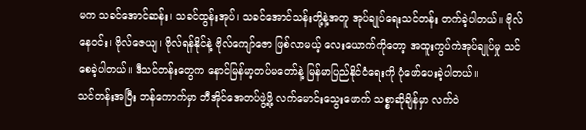မက သခင်အောင်ဆန်း၊ သခင်ထွန်းအုပ်၊ သခင်အောင်သန်းတို့နဲ့အတူ အုပ်ချုပ်ရေးသင်တန်း တက်ခဲ့ပါတယ်။ ဗိုလ်နေဝင်း၊ ဗိုလ်ဇေယျ၊ ဗိုလ်ရန်နိုင်နဲ့ ဗိုလ်ကျော်ဇော ဖြစ်လာမယ့် လေးယောက်ကိုတော့ အထူးကွပ်ကဲအုပ်ချုပ်မှု သင်စေခဲ့ပါတယ်။ ဒီသင်တန်းတွေက နောင်မြန်မာ့တပ်မတော်နဲ့ မြန်မာပြည်နိုင်ငံရေးကို ပုံဖော်ပေးခဲ့ပါတယ်။
သင်တန်းအပြီး ဘန်ကောက်မှာ ဘီအိုင်အေတပ်ဖွဲ့ဖို့ လက်မောင်းသွေးဖောက် သစ္စာဆိုချိန်မှာ လက်ဝဲ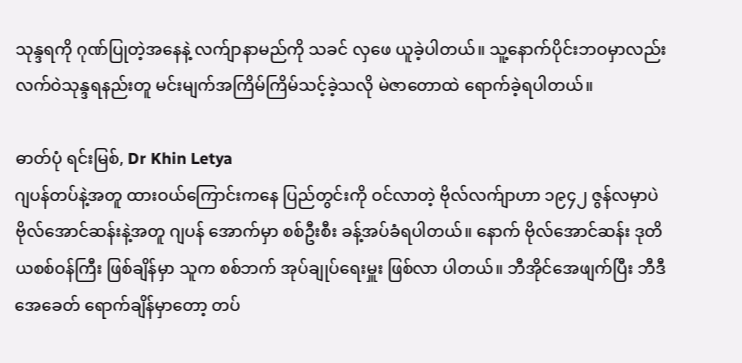သုန္ဒရကို ဂုဏ်ပြုတဲ့အနေနဲ့ လက်ျာနာမည်ကို သခင် လှဖေ ယူခဲ့ပါတယ်။ သူ့နောက်ပိုင်းဘဝမှာလည်း လက်ဝဲသုန္ဒရနည်းတူ မင်းမျက်အကြိမ်ကြိမ်သင့်ခဲ့သလို မဲဇာတောထဲ ရောက်ခဲ့ရပါတယ်။

ဓာတ်ပုံ ရင်းမြစ်, Dr Khin Letya
ဂျပန်တပ်နဲ့အတူ ထားဝယ်ကြောင်းကနေ ပြည်တွင်းကို ဝင်လာတဲ့ ဗိုလ်လက်ျာဟာ ၁၉၄၂ ဇွန်လမှာပဲ ဗိုလ်အောင်ဆန်းနဲ့အတူ ဂျပန် အောက်မှာ စစ်ဦးစီး ခန့်အပ်ခံရပါတယ်။ နောက် ဗိုလ်အောင်ဆန်း ဒုတိယစစ်ဝန်ကြီး ဖြစ်ချိန်မှာ သူက စစ်ဘက် အုပ်ချုပ်ရေးမှူး ဖြစ်လာ ပါတယ်။ ဘီအိုင်အေဖျက်ပြီး ဘီဒီအေခေတ် ရောက်ချိန်မှာတော့ တပ်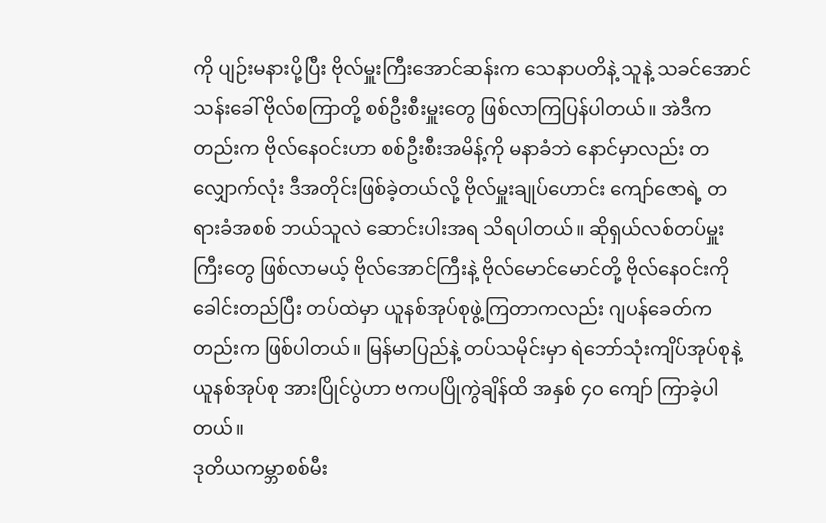ကို ပျဉ်းမနားပို့ပြီး ဗိုလ်မှူးကြီးအောင်ဆန်းက သေနာပတိနဲ့ သူနဲ့ သခင်အောင်သန်းခေါ် ဗိုလ်စကြာတို့ စစ်ဦးစီးမှူးတွေ ဖြစ်လာကြပြန်ပါတယ်။ အဲဒီကတည်းက ဗိုလ်နေဝင်းဟာ စစ်ဦးစီးအမိန့်ကို မနာခံဘဲ နောင်မှာလည်း တလျှောက်လုံး ဒီအတိုင်းဖြစ်ခဲ့တယ်လို့ ဗိုလ်မှူးချုပ်ဟောင်း ကျော်ဇောရဲ့ တရားခံအစစ် ဘယ်သူလဲ ဆောင်းပါးအရ သိရပါတယ်။ ဆိုရှယ်လစ်တပ်မှူးကြီးတွေ ဖြစ်လာမယ့် ဗိုလ်အောင်ကြီးနဲ့ ဗိုလ်မောင်မောင်တို့ ဗိုလ်နေဝင်းကို ခေါင်းတည်ပြီး တပ်ထဲမှာ ယူနစ်အုပ်စုဖွဲ့ကြတာကလည်း ဂျပန်ခေတ်ကတည်းက ဖြစ်ပါတယ်။ မြန်မာပြည်နဲ့ တပ်သမိုင်းမှာ ရဲဘော်သုံးကျိပ်အုပ်စုနဲ့ ယူနစ်အုပ်စု အားပြိုင်ပွဲဟာ ဗကပပြိုကွဲချိန်ထိ အနှစ် ၄ဝ ကျော် ကြာခဲ့ပါတယ်။
ဒုတိယကမ္ဘာစစ်မီး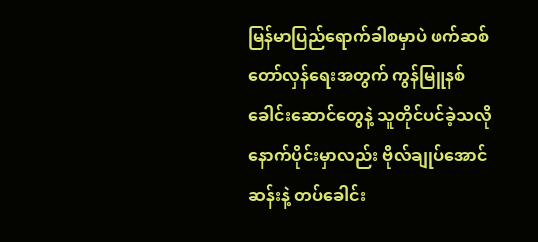မြန်မာပြည်ရောက်ခါစမှာပဲ ဖက်ဆစ်တော်လှန်ရေးအတွက် ကွန်မြူနစ်ခေါင်းဆောင်တွေနဲ့ သူတိုင်ပင်ခဲ့သလို နောက်ပိုင်းမှာလည်း ဗိုလ်ချုပ်အောင်ဆန်းနဲ့ တပ်ခေါင်း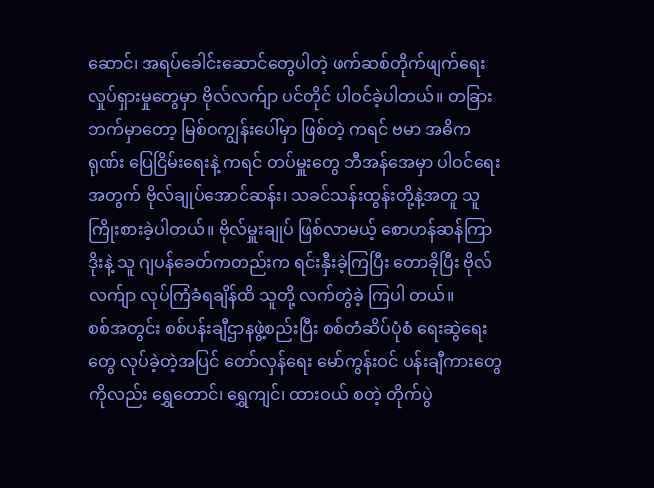ဆောင်၊ အရပ်ခေါင်းဆောင်တွေပါတဲ့ ဖက်ဆစ်တိုက်ဖျက်ရေး လှုပ်ရှားမှုတွေမှာ ဗိုလ်လက်ျာ ပင်တိုင် ပါဝင်ခဲ့ပါတယ်။ တခြားဘက်မှာတော့ မြစ်ဝကျွန်းပေါ်မှာ ဖြစ်တဲ့ ကရင် ဗမာ အဓိကရုဏ်း ပြေငြိမ်းရေးနဲ့ ကရင် တပ်မှူးတွေ ဘီအန်အေမှာ ပါဝင်ရေးအတွက် ဗိုလ်ချုပ်အောင်ဆန်း၊ သခင်သန်းထွန်းတို့နဲ့အတူ သူကြိုးစားခဲ့ပါတယ်။ ဗိုလ်မှူးချုပ် ဖြစ်လာမယ့် စောဟန်ဆန်ကြာဒိုးနဲ့ သူ ဂျပန်ခေတ်ကတည်းက ရင်းနှီးခဲ့ကြပြီး တောခိုပြီး ဗိုလ်လက်ျာ လုပ်ကြံခံရချိန်ထိ သူတို့ လက်တွဲခဲ့ ကြပါ တယ်။
စစ်အတွင်း စစ်ပန်းချီဌာနဖွဲ့စည်းပြီး စစ်တံဆိပ်ပုံစံ ရေးဆွဲရေးတွေ လုပ်ခဲ့တဲ့အပြင် တော်လှန်ရေး မော်ကွန်းဝင် ပန်းချီကားတွေကိုလည်း ရွှေတောင်၊ ရွှေကျင်၊ ထားဝယ် စတဲ့ တိုက်ပွဲ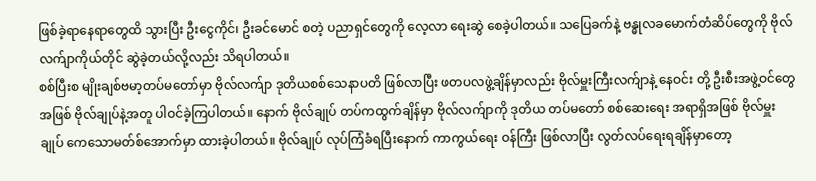ဖြစ်ခဲ့ရာနေရာတွေထိ သွားပြီး ဦးငွေကိုင်၊ ဦးခင်မောင် စတဲ့ ပညာရှင်တွေကို လေ့လာ ရေးဆွဲ စေခဲ့ပါတယ်။ သပြေခက်နဲ့ ဗန္ဓုလခမောက်တံဆိပ်တွေကို ဗိုလ်လက်ျာကိုယ်တိုင် ဆွဲခဲ့တယ်လို့လည်း သိရပါတယ်။
စစ်ပြီးစ မျိုးချစ်ဗမာ့တပ်မတော်မှာ ဗိုလ်လက်ျာ ဒုတိယစစ်သေနာပတိ ဖြစ်လာပြီး ဖတပလဖွဲ့ချိန်မှာလည်း ဗိုလ်မှူးကြီးလက်ျာနဲ့ နေဝင်း တို့ ဦးစီးအဖွဲ့ဝင်တွေအဖြစ် ဗိုလ်ချုပ်နဲ့အတူ ပါဝင်ခဲ့ကြပါတယ်။ နောက် ဗိုလ်ချုပ် တပ်ကထွက်ချိန်မှာ ဗိုလ်လက်ျာကို ဒုတိယ တပ်မတော် စစ်ဆေးရေး အရာရှိအဖြစ် ဗိုလ်မှူးချုပ် ကေသောမတ်စ်အောက်မှာ ထားခဲ့ပါတယ်။ ဗိုလ်ချုပ် လုပ်ကြံခံရပြီးနောက် ကာကွယ်ရေး ဝန်ကြီး ဖြစ်လာပြီး လွတ်လပ်ရေးရချိန်မှာတော့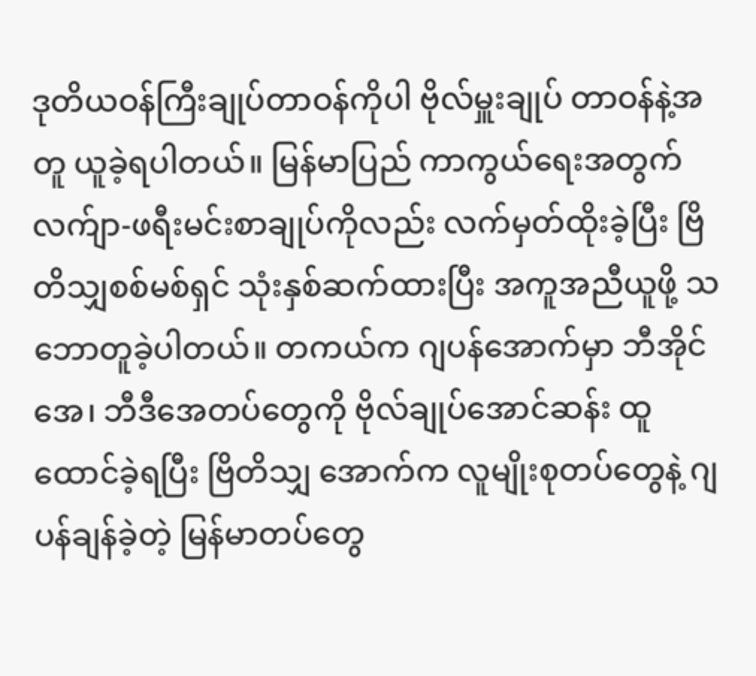ဒုတိယဝန်ကြီးချုပ်တာဝန်ကိုပါ ဗိုလ်မှူးချုပ် တာဝန်နဲ့အတူ ယူခဲ့ရပါတယ်။ မြန်မာပြည် ကာကွယ်ရေးအတွက် လက်ျာ-ဖရီးမင်းစာချုပ်ကိုလည်း လက်မှတ်ထိုးခဲ့ပြီး ဗြိတိသျှစစ်မစ်ရှင် သုံးနှစ်ဆက်ထားပြီး အကူအညီယူဖို့ သဘောတူခဲ့ပါတယ်။ တကယ်က ဂျပန်အောက်မှာ ဘီအိုင်အေ၊ ဘီဒီအေတပ်တွေကို ဗိုလ်ချုပ်အောင်ဆန်း ထူထောင်ခဲ့ရပြီး ဗြိတိသျှ အောက်က လူမျိုးစုတပ်တွေနဲ့ ဂျပန်ချန်ခဲ့တဲ့ မြန်မာတပ်တွေ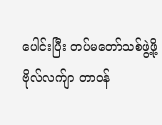ပေါင်းပြီး တပ်မတော်သစ်ဖွဲ့ဖို့ ဗိုလ်လက်ျာ တာဝန်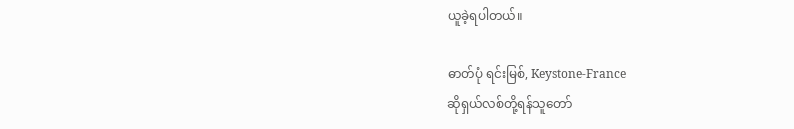ယူခဲ့ရပါတယ်။

ဓာတ်ပုံ ရင်းမြစ်, Keystone-France
ဆိုရှယ်လစ်တို့ရန်သူတော်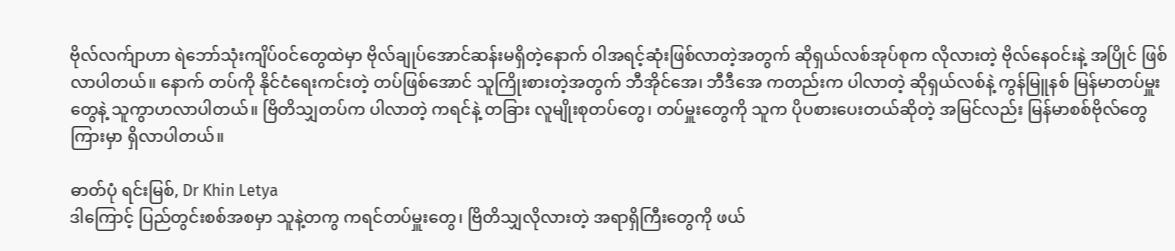ဗိုလ်လက်ျာဟာ ရဲဘော်သုံးကျိပ်ဝင်တွေထဲမှာ ဗိုလ်ချုပ်အောင်ဆန်းမရှိတဲ့နောက် ဝါအရင့်ဆုံးဖြစ်လာတဲ့အတွက် ဆိုရှယ်လစ်အုပ်စုက လိုလားတဲ့ ဗိုလ်နေဝင်းနဲ့ အပြိုင် ဖြစ်လာပါတယ်။ နောက် တပ်ကို နိုင်ငံရေးကင်းတဲ့ တပ်ဖြစ်အောင် သူကြိုးစားတဲ့အတွက် ဘီအိုင်အေ၊ ဘီဒီအေ ကတည်းက ပါလာတဲ့ ဆိုရှယ်လစ်နဲ့ ကွန်မြူနစ် မြန်မာတပ်မှူးတွေနဲ့ သူကွာဟလာပါတယ်။ ဗြိတိသျှတပ်က ပါလာတဲ့ ကရင်နဲ့ တခြား လူမျိုးစုတပ်တွေ၊ တပ်မှူးတွေကို သူက ပိုပစားပေးတယ်ဆိုတဲ့ အမြင်လည်း မြန်မာစစ်ဗိုလ်တွေကြားမှာ ရှိလာပါတယ်။

ဓာတ်ပုံ ရင်းမြစ်, Dr Khin Letya
ဒါကြောင့် ပြည်တွင်းစစ်အစမှာ သူနဲ့တကွ ကရင်တပ်မှူးတွေ၊ ဗြိတိသျှလိုလားတဲ့ အရာရှိကြီးတွေကို ဖယ်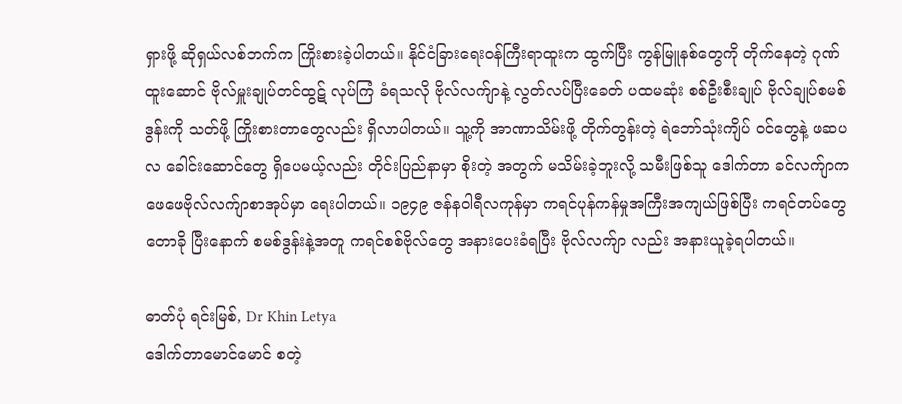ရှားဖို့ ဆိုရှယ်လစ်ဘက်က ကြိုးစားခဲ့ပါတယ်။ နိုင်ငံခြားရေးဝန်ကြီးရာထူးက ထွက်ပြီး ကွန်မြူနစ်တွေကို တိုက်နေတဲ့ ဂုဏ်ထူးဆောင် ဗိုလ်မှူးချုပ်တင်ထွဋ် လုပ်ကြံ ခံရသလို ဗိုလ်လက်ျာနဲ့ လွတ်လပ်ပြီးခေတ် ပထမဆုံး စစ်ဦးစီးချုပ် ဗိုလ်ချုပ်စမစ်ဒွန်းကို သတ်ဖို့ ကြိုးစားတာတွေလည်း ရှိလာပါတယ်။ သူ့ကို အာဏာသိမ်းဖို့ တိုက်တွန်းတဲ့ ရဲဘော်သုံးကျိပ် ဝင်တွေနဲ့ ဖဆပလ ခေါင်းဆောင်တွေ ရှိပေမယ့်လည်း တိုင်းပြည်နာမှာ စိုးတဲ့ အတွက် မသိမ်းခဲ့ဘူးလို့ သမီးဖြစ်သူ ဒေါက်တာ ခင်လက်ျာက ဖေဖေဗိုလ်လက်ျာစာအုပ်မှာ ရေးပါတယ်။ ၁၉၄၉ ဇန်နဝါရီလကုန်မှာ ကရင်ပုန်ကန်မှုအကြီးအကျယ်ဖြစ်ပြီး ကရင်တပ်တွေ တောခို ပြီးနောက် စမစ်ဒွန်းနဲ့အတူ ကရင်စစ်ဗိုလ်တွေ အနားပေးခံရပြီး ဗိုလ်လက်ျာ လည်း အနားယူခဲ့ရပါတယ်။

ဓာတ်ပုံ ရင်းမြစ်, Dr Khin Letya
ဒေါက်တာမောင်မောင် စတဲ့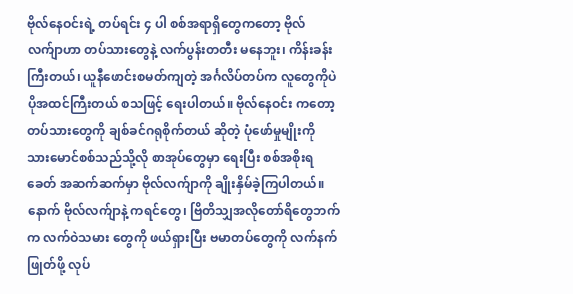ဗိုလ်နေဝင်းရဲ့ တပ်ရင်း ၄ ပါ စစ်အရာရှိတွေကတော့ ဗိုလ်လက်ျာဟာ တပ်သားတွေနဲ့ လက်ပွန်းတတီး မနေဘူး၊ ကိန်းခန်းကြီးတယ်၊ ယူနီဖောင်းစမတ်ကျတဲ့ အင်္ဂလိပ်တပ်က လူတွေကိုပဲ ပိုအထင်ကြီးတယ် စသဖြင့် ရေးပါတယ်။ ဗိုလ်နေဝင်း ကတော့ တပ်သားတွေကို ချစ်ခင်ဂရုစိုက်တယ် ဆိုတဲ့ ပုံဖော်မှုမျိုးကို သားမောင်စစ်သည်သို့လို စာအုပ်တွေမှာ ရေးပြီး စစ်အစိုးရခေတ် အဆက်ဆက်မှာ ဗိုလ်လက်ျာကို ချိုးနှိမ်ခဲ့ကြပါတယ်။ နောက် ဗိုလ်လက်ျာနဲ့ ကရင်တွေ၊ ဗြိတိသျှအလိုတော်ရိတွေဘက်က လက်ဝဲသမား တွေကို ဖယ်ရှားပြီး ဗမာတပ်တွေကို လက်နက်ဖြုတ်ဖို့ လုပ်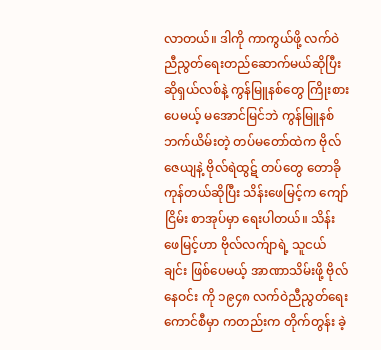လာတယ်။ ဒါကို ကာကွယ်ဖို့ လက်ဝဲညီညွတ်ရေးတည်ဆောက်မယ်ဆိုပြီး ဆိုရှယ်လစ်နဲ့ ကွန်မြူနစ်တွေ ကြိုးစားပေမယ့် မအောင်မြင်ဘဲ ကွန်မြူနစ်ဘက်ယိမ်းတဲ့ တပ်မတော်ထဲက ဗိုလ်ဇေယျနဲ့ ဗိုလ်ရဲထွဋ် တပ်တွေ တောခိုကုန်တယ်ဆိုပြီး သိန်းဖေမြင့်က ကျော်ငြိမ်း စာအုပ်မှာ ရေးပါတယ်။ သိန်းဖေမြင့်ဟာ ဗိုလ်လက်ျာရဲ့ သူငယ်ချင်း ဖြစ်ပေမယ့် အာဏာသိမ်းဖို့ ဗိုလ်နေဝင်း ကို ၁၉၄၈ လက်ဝဲညီညွတ်ရေး ကောင်စီမှာ ကတည်းက တိုက်တွန်း ခဲ့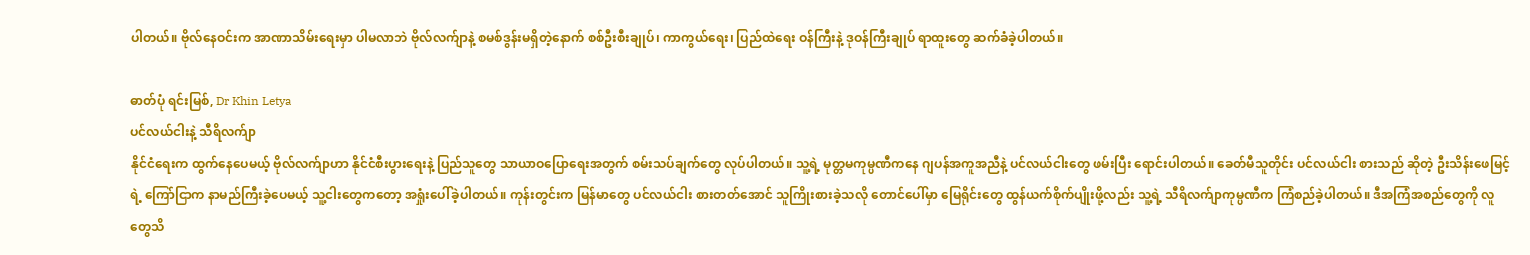ပါတယ်။ ဗိုလ်နေဝင်းက အာဏာသိမ်းရေးမှာ ပါမလာဘဲ ဗိုလ်လက်ျာနဲ့ စမစ်ဒွန်းမရှိတဲ့နောက် စစ်ဦးစီးချုပ်၊ ကာကွယ်ရေး၊ ပြည်ထဲရေး ဝန်ကြီးနဲ့ ဒုဝန်ကြီးချုပ် ရာထူးတွေ ဆက်ခံခဲ့ပါတယ်။

ဓာတ်ပုံ ရင်းမြစ်, Dr Khin Letya
ပင်လယ်ငါးနဲ့ သီရိလက်ျာ
နိုင်ငံရေးက ထွက်နေပေမယ့် ဗိုလ်လက်ျာဟာ နိုင်ငံစီးပွားရေးနဲ့ ပြည်သူတွေ သာယာဝပြောရေးအတွက် စမ်းသပ်ချက်တွေ လုပ်ပါတယ်။ သူ့ရဲ့ မုတ္တမကုမ္ပဏီကနေ ဂျပန်အကူအညီနဲ့ ပင်လယ်ငါးတွေ ဖမ်းပြီး ရောင်းပါတယ်။ ခေတ်မီသူတိုင်း ပင်လယ်ငါး စားသည် ဆိုတဲ့ ဦးသိန်းဖေမြင့်ရဲ့ ကြော်ငြာက နာမည်ကြီးခဲ့ပေမယ့် သူ့ငါးတွေကတော့ အရှုံးပေါ်ခဲ့ပါတယ်။ ကုန်းတွင်းက မြန်မာတွေ ပင်လယ်ငါး စားတတ်အောင် သူကြိုးစားခဲ့သလို တောင်ပေါ်မှာ မြေရိုင်းတွေ ထွန်ယက်စိုက်ပျိုးဖို့လည်း သူ့ရဲ့ သီရိလက်ျာကုမ္ပဏီက ကြံစည်ခဲ့ပါတယ်။ ဒီအကြံအစည်တွေကို လူတွေသိ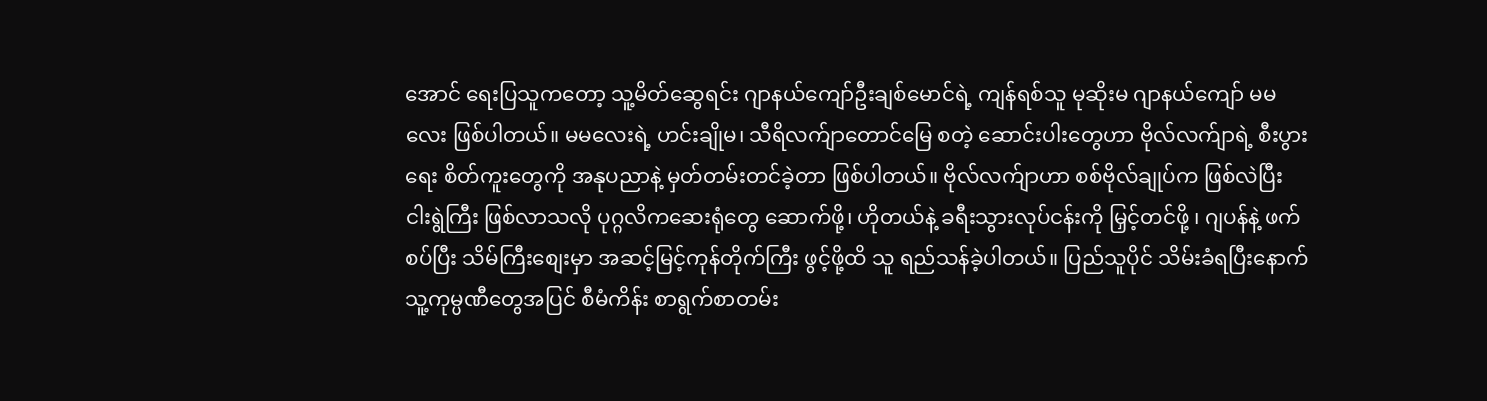အောင် ရေးပြသူကတော့ သူ့မိတ်ဆွေရင်း ဂျာနယ်ကျော်ဦးချစ်မောင်ရဲ့ ကျန်ရစ်သူ မုဆိုးမ ဂျာနယ်ကျော် မမလေး ဖြစ်ပါတယ်။ မမလေးရဲ့ ဟင်းချိုမ၊ သီရိလက်ျာတောင်မြေ စတဲ့ ဆောင်းပါးတွေဟာ ဗိုလ်လက်ျာရဲ့ စီးပွားရေး စိတ်ကူးတွေကို အနုပညာနဲ့ မှတ်တမ်းတင်ခဲ့တာ ဖြစ်ပါတယ်။ ဗိုလ်လက်ျာဟာ စစ်ဗိုလ်ချုပ်က ဖြစ်လဲပြီး ငါးရွဲကြီး ဖြစ်လာသလို ပုဂ္ဂလိကဆေးရုံတွေ ဆောက်ဖို့၊ ဟိုတယ်နဲ့ ခရီးသွားလုပ်ငန်းကို မြှင့်တင်ဖို့ ၊ ဂျပန်နဲ့ ဖက်စပ်ပြီး သိမ်ကြီးစျေးမှာ အဆင့်မြင့်ကုန်တိုက်ကြီး ဖွင့်ဖို့ထိ သူ ရည်သန်ခဲ့ပါတယ်။ ပြည်သူပိုင် သိမ်းခံရပြီးနောက် သူ့ကုမ္ပဏီတွေအပြင် စီမံကိန်း စာရွက်စာတမ်း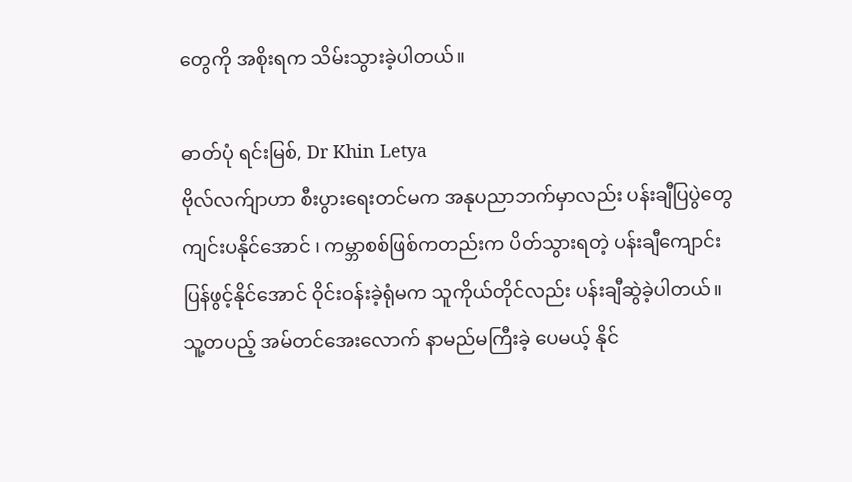တွေကို အစိုးရက သိမ်းသွားခဲ့ပါတယ်။

ဓာတ်ပုံ ရင်းမြစ်, Dr Khin Letya
ဗိုလ်လက်ျာဟာ စီးပွားရေးတင်မက အနုပညာဘက်မှာလည်း ပန်းချီပြပွဲတွေ ကျင်းပနိုင်အောင် ၊ ကမ္ဘာစစ်ဖြစ်ကတည်းက ပိတ်သွားရတဲ့ ပန်းချီကျောင်း ပြန်ဖွင့်နိုင်အောင် ဝိုင်းဝန်းခဲ့ရုံမက သူကိုယ်တိုင်လည်း ပန်းချီဆွဲခဲ့ပါတယ်။ သူ့တပည့် အမ်တင်အေးလောက် နာမည်မကြီးခဲ့ ပေမယ့် နိုင်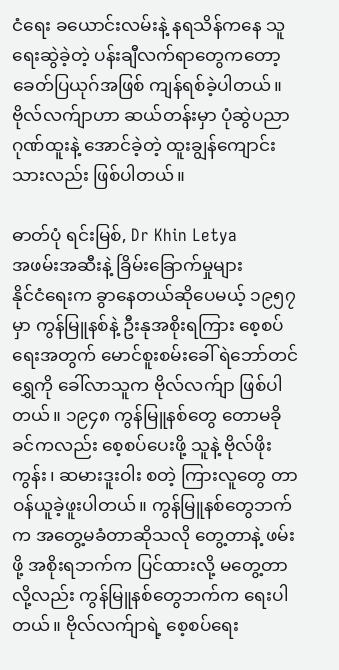ငံရေး ခယောင်းလမ်းနဲ့ နရသိန်ကနေ သူရေးဆွဲခဲ့တဲ့ ပန်းချီလက်ရာတွေကတော့ ခေတ်ပြယုဂ်အဖြစ် ကျန်ရစ်ခဲ့ပါတယ်။ ဗိုလ်လက်ျာဟာ ဆယ်တန်းမှာ ပုံဆွဲပညာ ဂုဏ်ထူးနဲ့ အောင်ခဲ့တဲ့ ထူးချွန်ကျောင်းသားလည်း ဖြစ်ပါတယ်။

ဓာတ်ပုံ ရင်းမြစ်, Dr Khin Letya
အဖမ်းအဆီးနဲ့ ခြိမ်းခြောက်မှုများ
နိုင်ငံရေးက ခွာနေတယ်ဆိုပေမယ့် ၁၉၅၇ မှာ ကွန်မြူနစ်နဲ့ ဦးနုအစိုးရကြား စေ့စပ်ရေးအတွက် မောင်စူးစမ်းခေါ် ရဲဘော်တင်ရွှေကို ခေါ်လာသူက ဗိုလ်လက်ျာ ဖြစ်ပါတယ်။ ၁၉၄၈ ကွန်မြူနစ်တွေ တောမခိုခင်ကလည်း စေ့စပ်ပေးဖို့ သူနဲ့ ဗိုလ်ဖိုးကွန်း၊ ဆမားဒူးဝါး စတဲ့ ကြားလူတွေ တာဝန်ယူခဲ့ဖူးပါတယ်။ ကွန်မြူနစ်တွေဘက်က အတွေ့မခံတာဆိုသလို တွေ့တာနဲ့ ဖမ်းဖို့ အစိုးရဘက်က ပြင်ထားလို့ မတွေ့တာလို့လည်း ကွန်မြူနစ်တွေဘက်က ရေးပါတယ်။ ဗိုလ်လက်ျာရဲ့ စေ့စပ်ရေး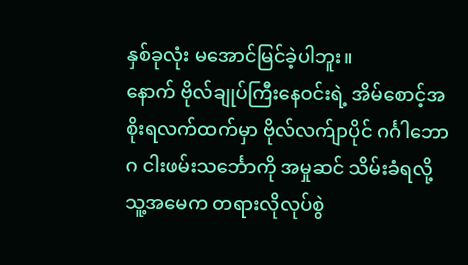နှစ်ခုလုံး မအောင်မြင်ခဲ့ပါဘူး။
နောက် ဗိုလ်ချုပ်ကြီးနေဝင်းရဲ့ အိမ်စောင့်အစိုးရလက်ထက်မှာ ဗိုလ်လက်ျာပိုင် ဂင်္ဂါဘောဂ ငါးဖမ်းသင်္ဘောကို အမှုဆင် သိမ်းခံရလို့ သူ့အမေက တရားလိုလုပ်စွဲ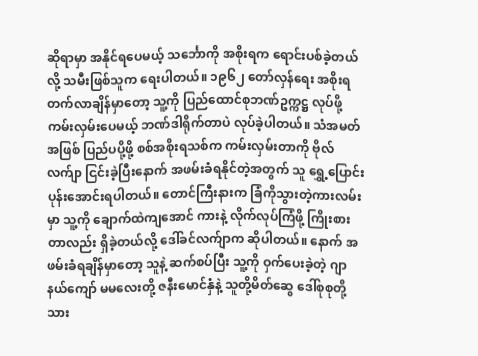ဆိုရာမှာ အနိုင်ရပေမယ့် သင်္ဘောကို အစိုးရက ရောင်းပစ်ခဲ့တယ်လို့ သမီးဖြစ်သူက ရေးပါတယ်။ ၁၉၆၂ တော်လှန်ရေး အစိုးရတက်လာချိန်မှာတော့ သူ့ကို ပြည်ထောင်စုဘဏ်ဥက္ကဋ္ဌ လုပ်ဖို့ ကမ်းလှမ်းပေမယ့် ဘဏ်ဒါရိုက်တာပဲ လုပ်ခဲ့ပါတယ်။ သံအမတ် အဖြစ် ပြည်ပပို့ဖို့ စစ်အစိုးရသစ်က ကမ်းလှမ်းတာကို ဗိုလ်လက်ျာ ငြင်းခဲ့ပြီးနောက် အဖမ်းခံရနိုင်တဲ့အတွက် သူ ရွှေ့ပြောင်း ပုန်းအောင်းရပါတယ်။ တောင်ကြီးနားက ခြံကိုသွားတဲ့ကားလမ်းမှာ သူ့ကို ချောက်ထဲကျအောင် ကားနဲ့ လိုက်လုပ်ကြံဖို့ ကြိုးစားတာလည်း ရှိခဲ့တယ်လို့ ဒေါ်ခင်လက်ျာက ဆိုပါတယ်။ နောက် အဖမ်းခံရချိန်မှာတော့ သူနဲ့ ဆက်စပ်ပြီး သူ့ကို ဝှက်ပေးခဲ့တဲ့ ဂျာနယ်ကျော် မမလေးတို့ ဇနီးမောင်နှံနဲ့ သူတို့မိတ်ဆွေ ဒေါ်စုစုတို့ သား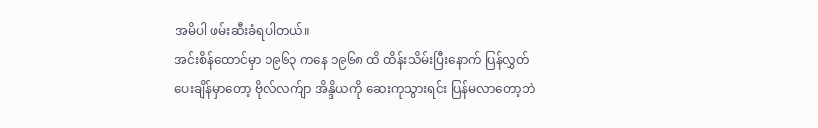အမိပါ ဖမ်းဆီးခံရပါတယ်။
အင်းစိန်ထောင်မှာ ၁၉၆၃ ကနေ ၁၉၆၈ ထိ ထိန်းသိမ်းပြီးနောက် ပြန်လွှတ်ပေးချိန်မှာတော့ ဗိုလ်လက်ျာ အိန္ဒိယကို ဆေးကုသွားရင်း ပြန်မလာတော့ဘဲ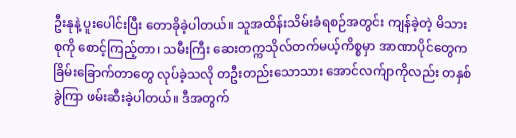ဦးနုနဲ့ ပူးပေါင်းပြီး တောခိုခဲ့ပါတယ်။ သူအထိန်းသိမ်းခံရစဉ်အတွင်း ကျန်ခဲ့တဲ့ မိသားစုကို စောင့်ကြည့်တာ၊ သမီးကြီး ဆေးတက္ကသိုလ်တက်မယ့်ကိစ္စမှာ အာဏာပိုင်တွေက ခြိမ်းခြောက်တာတွေ လုပ်ခဲ့သလို တဦးတည်းသောသား အောင်လက်ျာကိုလည်း တနှစ်ခွဲကြာ ဖမ်းဆီးခဲ့ပါတယ်။ ဒီအတွက်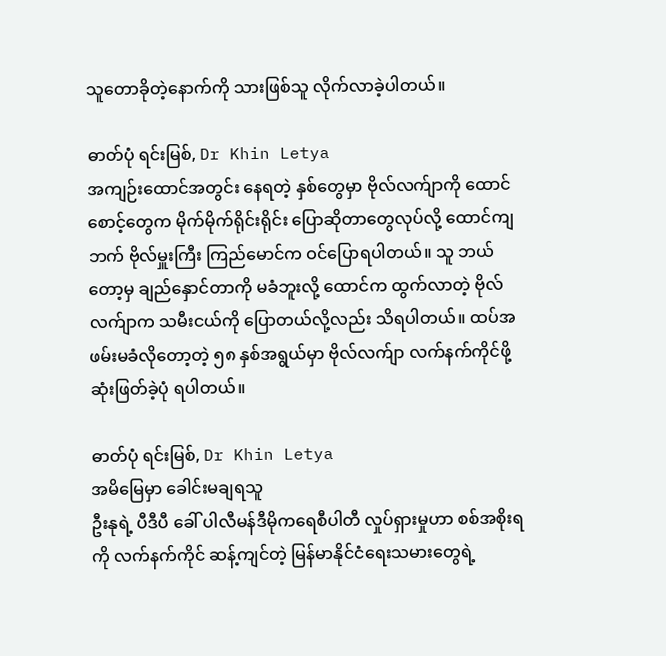သူတောခိုတဲ့နောက်ကို သားဖြစ်သူ လိုက်လာခဲ့ပါတယ်။

ဓာတ်ပုံ ရင်းမြစ်, Dr Khin Letya
အကျဉ်းထောင်အတွင်း နေရတဲ့ နှစ်တွေမှာ ဗိုလ်လက်ျာကို ထောင်စောင့်တွေက မိုက်မိုက်ရိုင်းရိုင်း ပြောဆိုတာတွေလုပ်လို့ ထောင်ကျဘက် ဗိုလ်မှူးကြီး ကြည်မောင်က ဝင်ပြောရပါတယ်။ သူ ဘယ်တော့မှ ချည်နှောင်တာကို မခံဘူးလို့ ထောင်က ထွက်လာတဲ့ ဗိုလ်လက်ျာက သမီးငယ်ကို ပြောတယ်လို့လည်း သိရပါတယ်။ ထပ်အဖမ်းမခံလိုတော့တဲ့ ၅၈ နှစ်အရွယ်မှာ ဗိုလ်လက်ျာ လက်နက်ကိုင်ဖို့ ဆုံးဖြတ်ခဲ့ပုံ ရပါတယ်။

ဓာတ်ပုံ ရင်းမြစ်, Dr Khin Letya
အမိမြေမှာ ခေါင်းမချရသူ
ဦးနုရဲ့ ပီဒီပီ ခေါ် ပါလီမန်ဒီမိုကရေစီပါတီ လှုပ်ရှားမှုဟာ စစ်အစိုးရကို လက်နက်ကိုင် ဆန့်ကျင်တဲ့ မြန်မာနိုင်ငံရေးသမားတွေရဲ့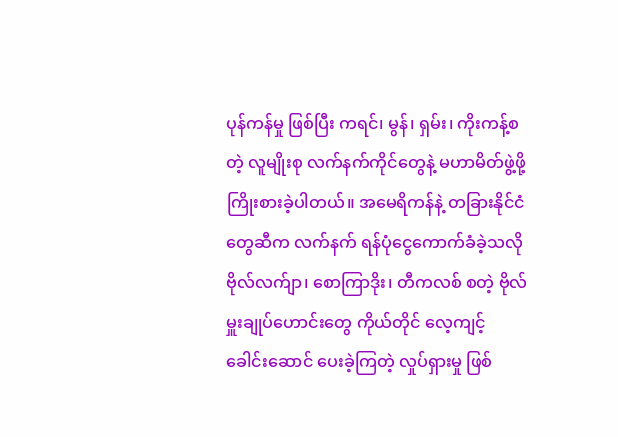ပုန်ကန်မှု ဖြစ်ပြီး ကရင်၊ မွန်၊ ရှမ်း၊ ကိုးကန့်စတဲ့ လူမျိုးစု လက်နက်ကိုင်တွေနဲ့ မဟာမိတ်ဖွဲ့ဖို့ ကြိုးစားခဲ့ပါတယ်။ အမေရိကန်နဲ့ တခြားနိုင်ငံတွေဆီက လက်နက် ရန်ပုံငွေကောက်ခံခဲ့သလို ဗိုလ်လက်ျာ၊ စောကြာဒိုး၊ တီကလစ် စတဲ့ ဗိုလ်မှူးချုပ်ဟောင်းတွေ ကိုယ်တိုင် လေ့ကျင့် ခေါင်းဆောင် ပေးခဲ့ကြတဲ့ လှုပ်ရှားမှု ဖြစ်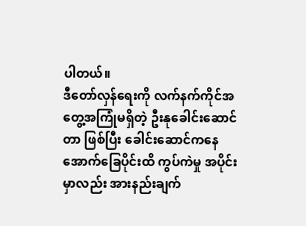ပါတယ်။
ဒီတော်လှန်ရေးကို လက်နက်ကိုင်အတွေ့အကြုံမရှိတဲ့ ဦးနုခေါင်းဆောင်တာ ဖြစ်ပြီး ခေါင်းဆောင်ကနေ အောက်ခြေပိုင်းထိ ကွပ်ကဲမှု အပိုင်းမှာလည်း အားနည်းချက်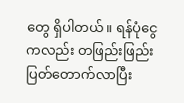တွေ ရှိပါတယ်။ ရန်ပုံငွေကလည်း တဖြည်းဖြည်း ပြတ်တောက်လာပြီး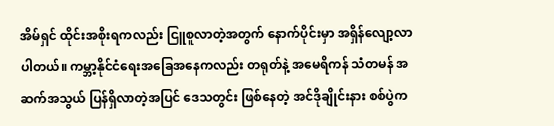အိမ်ရှင် ထိုင်းအစိုးရကလည်း ငြူစူလာတဲ့အတွက် နောက်ပိုင်းမှာ အရှိန်လျော့လာပါတယ်။ ကမ္ဘာ့နိုင်ငံရေးအခြေအနေကလည်း တရုတ်နဲ့ အမေရိကန် သံတမန် အဆက်အသွယ် ပြန်ရှိလာတဲ့အပြင် ဒေသတွင်း ဖြစ်နေတဲ့ အင်ဒိုချိုင်းနား စစ်ပွဲက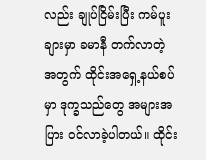လည်း ချုပ်ငြိမ်းပြီး ကမ်ပူးချားမှာ ခမာနီ တက်လာတဲ့ အတွက် ထိုင်းအရှေ့နယ်စပ်မှာ ဒုက္ခသည်တွေ အများအပြား ဝင်လာခဲ့ပါတယ်။ ထိုင်း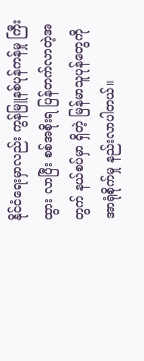နိုင်ငံရေးမှာလည်း ကွန်မြူနစ်ပုန်ကန်မှု ကြီးထွား လာပြီး စစ်အစိုးရ ပြန်တက်လာတဲ့အတွက် နယ်စပ်မှာ ရှိတဲ့ မြန်မာသူပုန်တွေကို အာရုံစိုက်မှု နည်းလာပါတယ်။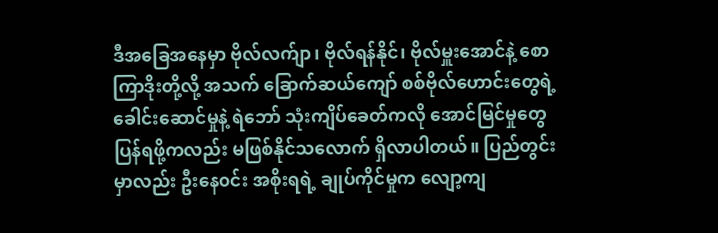ဒီအခြေအနေမှာ ဗိုလ်လက်ျာ၊ ဗိုလ်ရန်နိုင်၊ ဗိုလ်မှူးအောင်နဲ့ စောကြာဒိုးတို့လို့ အသက် ခြောက်ဆယ်ကျော် စစ်ဗိုလ်ဟောင်းတွေရဲ့ ခေါင်းဆောင်မှုနဲ့ ရဲဘော် သုံးကျိပ်ခေတ်ကလို အောင်မြင်မှုတွေ ပြန်ရဖို့ကလည်း မဖြစ်နိုင်သလောက် ရှိလာပါတယ်။ ပြည်တွင်းမှာလည်း ဦးနေ၀င်း အစိုးရရဲ့ ချုပ်ကိုင်မှုက လျော့ကျ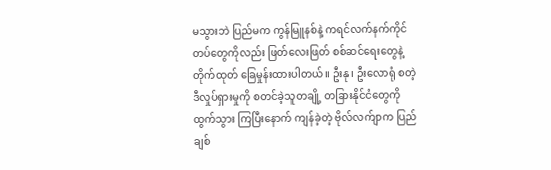မသွားဘဲ ပြည်မက ကွန်မြူနစ်နဲ့ ကရင်လက်နက်ကိုင်တပ်တွေကိုလည်း ဖြတ်လေးဖြတ် စစ်ဆင်ရေးတွေနဲ့ တိုက်ထုတ် ခြေမှုန်းထားပါတယ်။ ဦးနု၊ ဦးလောရုံ စတဲ့ ဒီလှုပ်ရှားမှုကို စတင်ခဲ့သူတချို့ တခြားနိုင်ငံတွေကို ထွက်သွား ကြပြီးနောက် ကျန်ခဲ့တဲ့ ဗိုလ်လက်ျာက ပြည်ချစ်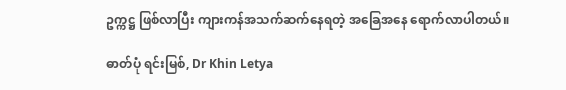ဥက္ကဋ္ဌ ဖြစ်လာပြီး ကျားကန်အသက်ဆက်နေရတဲ့ အခြေအနေ ရောက်လာပါတယ်။

ဓာတ်ပုံ ရင်းမြစ်, Dr Khin Letya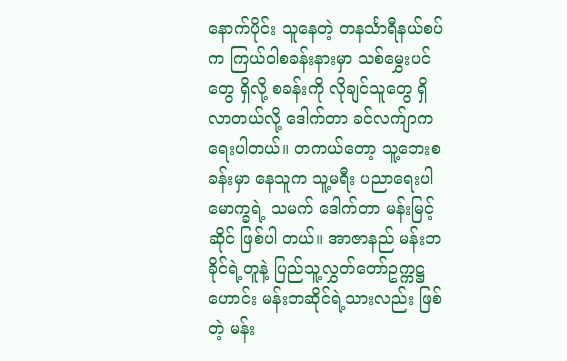နောက်ပိုင်း သူနေတဲ့ တနင်္သာရီနယ်စပ်က ကြယ်ဝါစခန်းနားမှာ သစ်မွှေးပင်တွေ ရှိလို့ စခန်းကို လိုချင်သူတွေ ရှိလာတယ်လို့ ဒေါက်တာ ခင်လက်ျာက ရေးပါတယ်။ တကယ်တော့ သူ့ဘေးစခန်းမှာ နေသူက သူ့မရီး ပညာရေးပါမောက္ခရဲ့ သမက် ဒေါက်တာ မန်းမြင့်ဆိုင် ဖြစ်ပါ တယ်။ အာဇာနည် မန်းဘခိုင်ရဲ့တူနဲ့ ပြည်သူ့လွှတ်တော်ဥက္ကဋ္ဌဟောင်း မန်းဘဆိုင်ရဲ့သားလည်း ဖြစ်တဲ့ မန်း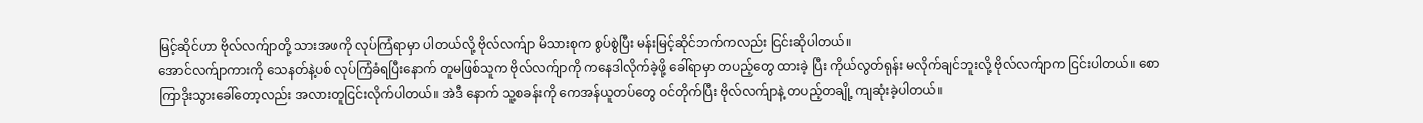မြင့်ဆိုင်ဟာ ဗိုလ်လက်ျာတို့ သားအဖကို လုပ်ကြံရာမှာ ပါတယ်လို့ ဗိုလ်လက်ျာ မိသားစုက စွပ်စွဲပြီး မန်းမြင့်ဆိုင်ဘက်ကလည်း ငြင်းဆိုပါတယ်။
အောင်လက်ျာကားကို သေနတ်နဲ့ပစ် လုပ်ကြံခံရပြီးနောက် တူမဖြစ်သူက ဗိုလ်လက်ျာကို ကနေဒါလိုက်ခဲ့ဖို့ ခေါ်ရာမှာ တပည့်တွေ ထားခဲ့ ပြီး ကိုယ်လွတ်ရုန်း မလိုက်ချင်ဘူးလို့ ဗိုလ်လက်ျာက ငြင်းပါတယ်။ စောကြာဒိုးသွားခေါ်တော့လည်း အလားတူငြင်းလိုက်ပါတယ်။ အဲဒီ နောက် သူ့စခန်းကို ကေအန်ယူတပ်တွေ ဝင်တိုက်ပြီး ဗိုလ်လက်ျာနဲ့ တပည့်တချို့ ကျဆုံးခဲ့ပါတယ်။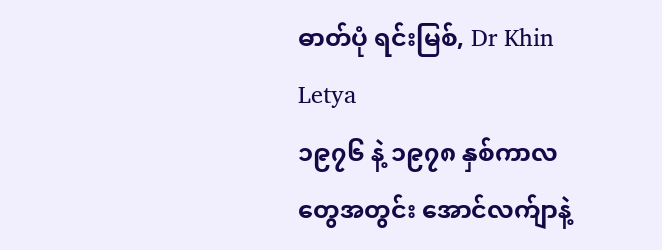ဓာတ်ပုံ ရင်းမြစ်, Dr Khin Letya
၁၉၇၆ နဲ့ ၁၉၇၈ နှစ်ကာလတွေအတွင်း အောင်လက်ျာနဲ့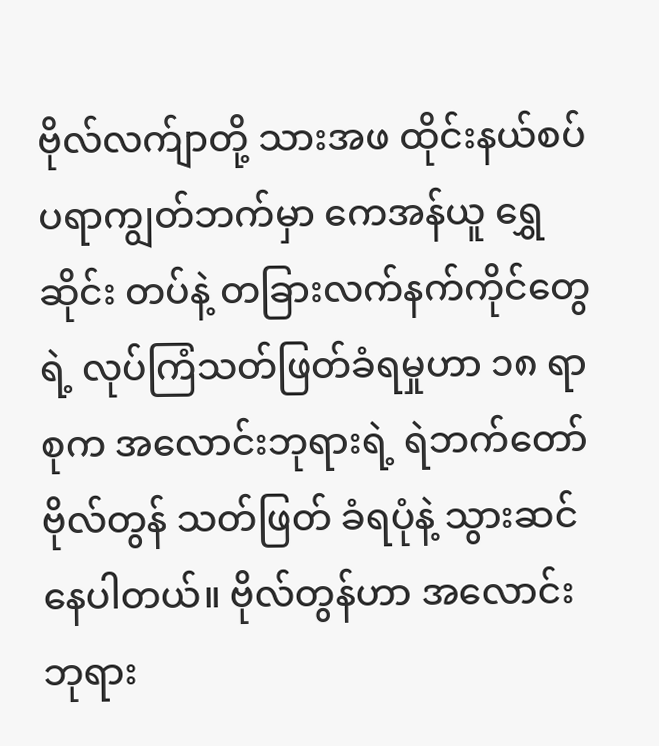ဗိုလ်လက်ျာတို့ သားအဖ ထိုင်းနယ်စပ် ပရာကျွတ်ဘက်မှာ ကေအန်ယူ ရွှေဆိုင်း တပ်နဲ့ တခြားလက်နက်ကိုင်တွေရဲ့ လုပ်ကြံသတ်ဖြတ်ခံရမှုဟာ ၁၈ ရာစုက အလောင်းဘုရားရဲ့ ရဲဘက်တော် ဗိုလ်တွန် သတ်ဖြတ် ခံရပုံနဲ့ သွားဆင်နေပါတယ်။ ဗိုလ်တွန်ဟာ အလောင်းဘုရား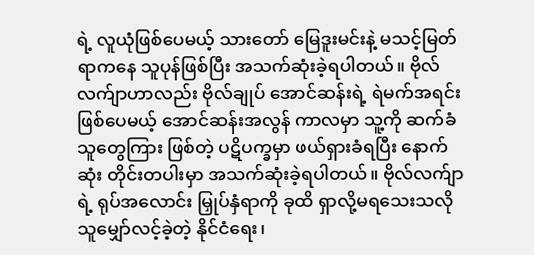ရဲ့ လူယုံဖြစ်ပေမယ့် သားတော် မြေဒူးမင်းနဲ့ မသင့်မြတ်ရာကနေ သူပုန်ဖြစ်ပြီး အသက်ဆုံးခဲ့ရပါတယ်။ ဗိုလ်လက်ျာဟာလည်း ဗိုလ်ချုပ် အောင်ဆန်းရဲ့ ရဲမက်အရင်း ဖြစ်ပေမယ့် အောင်ဆန်းအလွန် ကာလမှာ သူ့ကို ဆက်ခံသူတွေကြား ဖြစ်တဲ့ ပဋိပက္ခမှာ ဖယ်ရှားခံရပြီး နောက်ဆုံး တိုင်းတပါးမှာ အသက်ဆုံးခဲ့ရပါတယ်။ ဗိုလ်လက်ျာရဲ့ ရုပ်အလောင်း မြှုပ်နှံရာကို ခုထိ ရှာလို့မရသေးသလို သူမျှော်လင့်ခဲ့တဲ့ နိုင်ငံရေး၊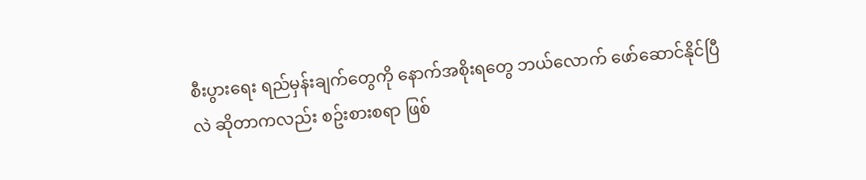စီးပွားရေး ရည်မှန်းချက်တွေကို နောက်အစိုးရတွေ ဘယ်လောက် ဖော်ဆောင်နိုင်ပြီလဲ ဆိုတာကလည်း စဥ်းစားစရာ ဖြစ်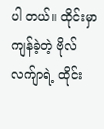ပါ တယ်။ ထိုင်းမှာကျန်ခဲ့တဲ့ ဗိုလ်လက်ျာရဲ့ ထိုင်း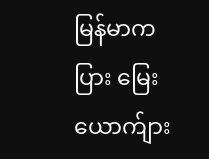မြန်မာကပြား မြေးယောက်ျား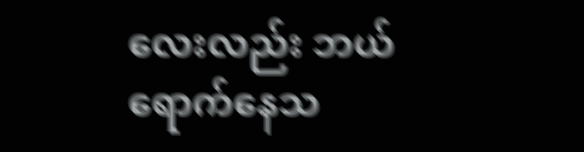လေးလည်း ဘယ်ရောက်နေသ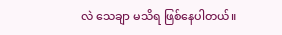လဲ သေချာ မသိရ ဖြစ်နေပါတယ်။